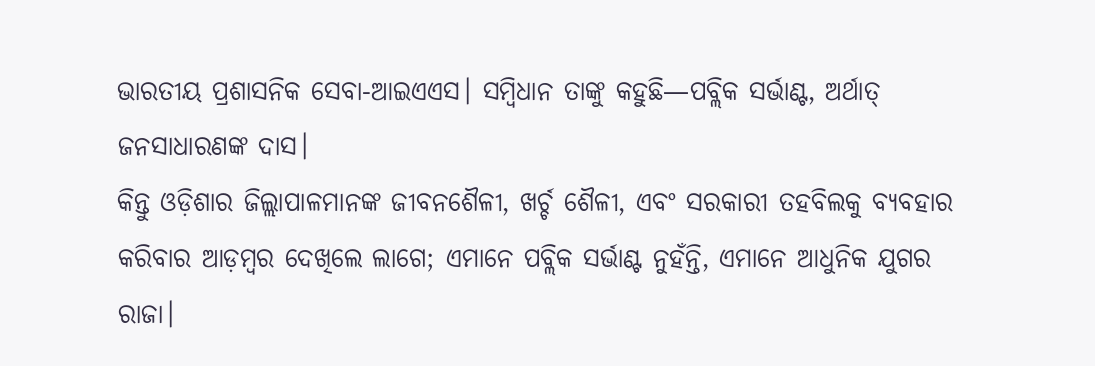ଭାରତୀୟ ପ୍ରଶାସନିକ ସେବା-ଆଇଏଏସ। ସମ୍ବିଧାନ ତାଙ୍କୁ କହୁଛି—ପବ୍ଲିକ ସର୍ଭାଣ୍ଟ, ଅର୍ଥାତ୍ ଜନସାଧାରଣଙ୍କ ଦାସ।
କିନ୍ତୁ ଓଡ଼ିଶାର ଜିଲ୍ଲାପାଳମାନଙ୍କ ଜୀବନଶୈଳୀ, ଖର୍ଚ୍ଚ ଶୈଳୀ, ଏବଂ ସରକାରୀ ତହବିଲକୁ ବ୍ୟବହାର କରିବାର ଆଡ଼ମ୍ବର ଦେଖିଲେ ଲାଗେ; ଏମାନେ ପବ୍ଲିକ ସର୍ଭାଣ୍ଟ ନୁହଁନ୍ତି, ଏମାନେ ଆଧୁନିକ ଯୁଗର ରାଜା।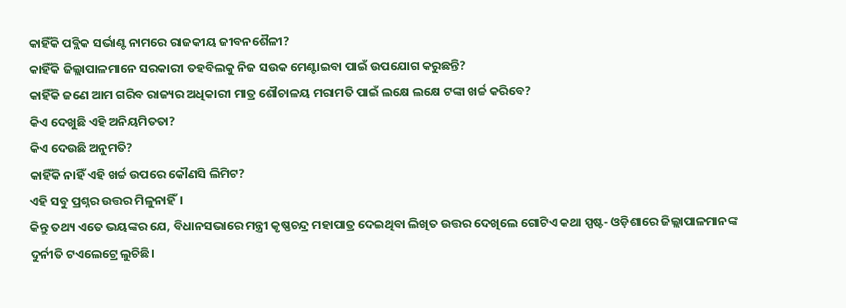କାହିଁକି ପବ୍ଲିକ ସର୍ଭାଣ୍ଟ ନାମରେ ରାଜକୀୟ ଜୀବନଶୈଳୀ?
କାହିଁକି ଜିଲ୍ଲାପାଳମାନେ ସରକାରୀ ତହବିଲକୁ ନିଜ ସଉକ ମେଣ୍ଟାଇବା ପାଇଁ ଉପଯୋଗ କରୁଛନ୍ତି?
କାହିଁକି ଜଣେ ଆମ ଗରିବ ରାଜ୍ୟର ଅଧିକାରୀ ମାତ୍ର ଶୌଚାଳୟ ମରାମତି ପାଇଁ ଲକ୍ଷେ ଲକ୍ଷେ ଟଙ୍କା ଖର୍ଚ୍ଚ କରିବେ?
କିଏ ଦେଖୁଛି ଏହି ଅନିୟମିତତା?
କିଏ ଦେଉଛି ଅନୁମତି?
କାହିଁକି ନାହିଁ ଏହି ଖର୍ଚ୍ଚ ଉପରେ କୌଣସି ଲିମିଟ?
ଏହି ସବୁ ପ୍ରଶ୍ନର ଉତ୍ତର ମିଳୁନାହିଁ।
କିନ୍ତୁ ତଥ୍ୟ ଏତେ ଭୟଙ୍କର ଯେ, ବିଧାନସଭାରେ ମନ୍ତ୍ରୀ କୃଷ୍ଣଚନ୍ଦ୍ର ମହାପାତ୍ର ଦେଇଥିବା ଲିଖିତ ଉତ୍ତର ଦେଖିଲେ ଗୋଟିଏ କଥା ସ୍ପଷ୍ଟ- ଓଡ଼ିଶାରେ ଜିଲ୍ଲାପାଳମାନଙ୍କ ଦୁର୍ନୀତି ଟଏଲେଟ୍ରେ ଲୁଚିଛି।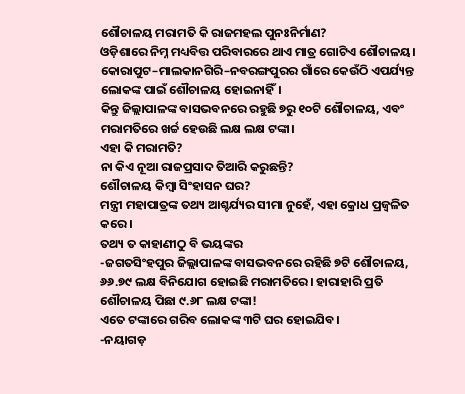ଶୌଚାଳୟ ମରାମତି କି ରାଜମହଲ ପୁନଃନିର୍ମାଣ?
ଓଡ଼ିଶାରେ ନିମ୍ନ ମଧ୍ୟବିତ୍ତ ପରିବାରରେ ଥାଏ ମାତ୍ର ଗୋଟିଏ ଶୌଚାଳୟ।
କୋରାପୁଟ–ମାଲକାନଗିରି–ନବରଙ୍ଗପୁରର ଗାଁରେ କେଉଁଠି ଏପର୍ଯ୍ୟନ୍ତ ଲୋକଙ୍କ ପାଇଁ ଶୌଚାଳୟ ହୋଇନାହିଁ।
କିନ୍ତୁ ଜିଲ୍ଲାପାଳଙ୍କ ବାସଭବନରେ ରହୁଛି ୭ରୁ ୧୦ଟି ଶୌଚାଳୟ, ଏବଂ ମରାମତିରେ ଖର୍ଚ୍ଚ ହେଉଛି ଲକ୍ଷ ଲକ୍ଷ ଟଙ୍କା।
ଏହା କି ମରାମତି?
ନା କିଏ ନୂଆ ରାଜପ୍ରସାଦ ତିଆରି କରୁଛନ୍ତି?
ଶୌଚାଳୟ କିମ୍ବା ସିଂହାସନ ଘର?
ମନ୍ତ୍ରୀ ମହାପାତ୍ରଙ୍କ ତଥ୍ୟ ଆଶ୍ଚର୍ଯ୍ୟର ସୀମା ନୁହେଁ, ଏହା କ୍ରୋଧ ପ୍ରଜ୍ୱଳିତ କରେ।
ତଥ୍ୟ ତ କାହାଣୀଠୁ ବି ଭୟଙ୍କର
-ଜଗତସିଂହପୁର ଜିଲ୍ଲାପାଳଙ୍କ ବାସଭବନରେ ରହିଛି ୭ଟି ଶୌଚାଳୟ, ୬୬.୭୯ ଲକ୍ଷ ବିନିଯୋଗ ହୋଇଛି ମରାମତିରେ। ହାରାହାରି ପ୍ରତି ଶୌଚାଳୟ ପିଛା ୯.୬୮ ଲକ୍ଷ ଟଙ୍କା!
ଏତେ ଟଙ୍କାରେ ଗରିବ ଲୋକଙ୍କ ୩ଟି ଘର ହୋଇଯିବ।
-ନୟାଗଡ଼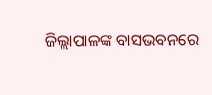ଜିଲ୍ଲାପାଳଙ୍କ ବାସଭବନରେ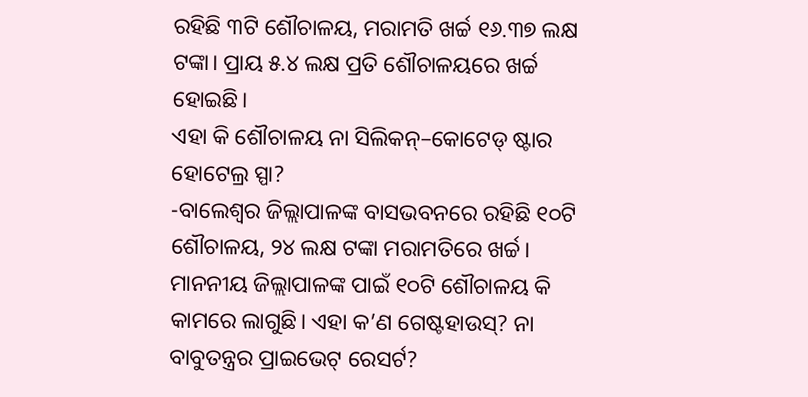ରହିଛି ୩ଟି ଶୌଚାଳୟ, ମରାମତି ଖର୍ଚ୍ଚ ୧୬.୩୭ ଲକ୍ଷ ଟଙ୍କା। ପ୍ରାୟ ୫.୪ ଲକ୍ଷ ପ୍ରତି ଶୌଚାଳୟରେ ଖର୍ଚ୍ଚ ହୋଇଛି।
ଏହା କି ଶୌଚାଳୟ ନା ସିଲିକନ୍–କୋଟେଡ୍ ଷ୍ଟାର ହୋଟେଲ୍ର ସ୍ପା?
-ବାଲେଶ୍ୱର ଜିଲ୍ଲାପାଳଙ୍କ ବାସଭବନରେ ରହିଛି ୧୦ଟି ଶୌଚାଳୟ, ୨୪ ଲକ୍ଷ ଟଙ୍କା ମରାମତିରେ ଖର୍ଚ୍ଚ।
ମାନନୀୟ ଜିଲ୍ଲାପାଳଙ୍କ ପାଇଁ ୧୦ଟି ଶୌଚାଳୟ କି କାମରେ ଲାଗୁଛି। ଏହା କ’ଣ ଗେଷ୍ଟହାଉସ୍? ନା ବାବୁତନ୍ତ୍ରର ପ୍ରାଇଭେଟ୍ ରେସର୍ଟ?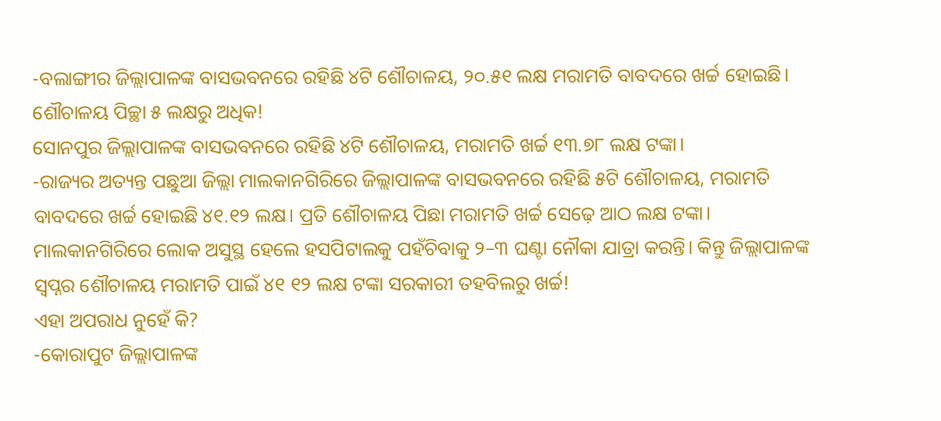-ବଲାଙ୍ଗୀର ଜିଲ୍ଲାପାଳଙ୍କ ବାସଭବନରେ ରହିଛି ୪ଟି ଶୌଚାଳୟ, ୨୦.୫୧ ଲକ୍ଷ ମରାମତି ବାବଦରେ ଖର୍ଚ୍ଚ ହୋଇଛି। ଶୌଚାଳୟ ପିଚ୍ଛା ୫ ଲକ୍ଷରୁ ଅଧିକ!
ସୋନପୁର ଜିଲ୍ଲାପାଳଙ୍କ ବାସଭବନରେ ରହିଛି ୪ଟି ଶୌଚାଳୟ, ମରାମତି ଖର୍ଚ୍ଚ ୧୩.୭୮ ଲକ୍ଷ ଟଙ୍କା।
-ରାଜ୍ୟର ଅତ୍ୟନ୍ତ ପଛୁଆ ଜିଲ୍ଲା ମାଲକାନଗିରିରେ ଜିଲ୍ଲାପାଳଙ୍କ ବାସଭବନରେ ରହିଛି ୫ଟି ଶୌଚାଳୟ, ମରାମତି ବାବଦରେ ଖର୍ଚ୍ଚ ହୋଇଛି ୪୧.୧୨ ଲକ୍ଷ। ପ୍ରତି ଶୌଚାଳୟ ପିଛା ମରାମତି ଖର୍ଚ୍ଚ ସେଢ଼େ ଆଠ ଲକ୍ଷ ଟଙ୍କା।
ମାଲକାନଗିରିରେ ଲୋକ ଅସୁସ୍ଥ ହେଲେ ହସପିଟାଲକୁ ପହଁଚିବାକୁ ୨–୩ ଘଣ୍ଟା ନୌକା ଯାତ୍ରା କରନ୍ତି। କିନ୍ତୁ ଜିଲ୍ଲାପାଳଙ୍କ ସ୍ୱପ୍ନର ଶୌଚାଳୟ ମରାମତି ପାଇଁ ୪୧ ୧୨ ଲକ୍ଷ ଟଙ୍କା ସରକାରୀ ତହବିଲରୁ ଖର୍ଚ୍ଚ!
ଏହା ଅପରାଧ ନୁହେଁ କି?
-କୋରାପୁଟ ଜିଲ୍ଲାପାଳଙ୍କ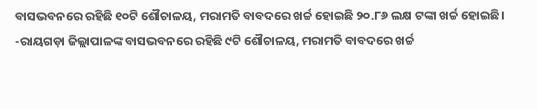ବାସଭବନରେ ରହିଛି ୧୦ଟି ଶୌଚାଳୟ, ମରାମତି ବାବଦରେ ଖର୍ଚ୍ଚ ହୋଇଛି ୨୦.୮୬ ଲକ୍ଷ ଟଙ୍କା ଖର୍ଚ୍ଚ ହୋଇଛି।
-ରାୟଗଡ଼ା ଜିଲ୍ଲାପାଳଙ୍କ ବାସଭବନରେ ରହିଛି ୯ଟି ଶୌଚାଳୟ, ମରାମତି ବାବଦରେ ଖର୍ଚ୍ଚ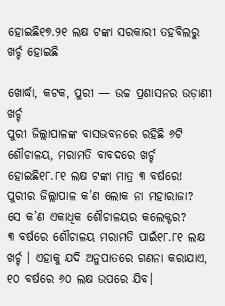ହୋଇଛି୧୭.୨୧ ଲକ୍ଷ ଟଙ୍କା ସରକାରୀ ତହବିଲରୁ ଖର୍ଚ୍ଚ ହୋଇଛି

ଖୋର୍ଦ୍ଧା, କଟକ, ପୁରୀ — ଉଚ୍ଚ ପ୍ରଶାସନର ଉଡ଼ାଣୀ ଖର୍ଚ୍ଚ
ପୁରୀ ଜିଲ୍ଲାପାଳଙ୍କ ବାସଭବନରେ ରହିଛି ୬ଟି ଶୌଚାଳୟ, ମରାମତି ବାବଦରେ ଖର୍ଚ୍ଚ ହୋଇଛି୧୮.୮୧ ଲକ୍ଷ ଟଙ୍କା ମାତ୍ର ୩ ବର୍ଷରେ!
ପୁରୀର ଜିଲ୍ଲାପାଳ କ’ଣ ଲୋକ ନା ମହାରାଜା?
ସେ କ’ଣ ଏକାଧିକ ଶୌଚାଳୟର କଲେକ୍ଟର?
୩ ବର୍ଷରେ ଶୌଚାଳୟ ମରାମତି ପାଇଁ୧୮.୮୧ ଲକ୍ଷ ଖର୍ଚ୍ଚ । ଏହାକୁ ଯଦି ଅନୁପାତରେ ଗଣନା କରାଯାଏ, ୧୦ ବର୍ଷରେ ୬୦ ଲକ୍ଷ ଉପରେ ଯିବ।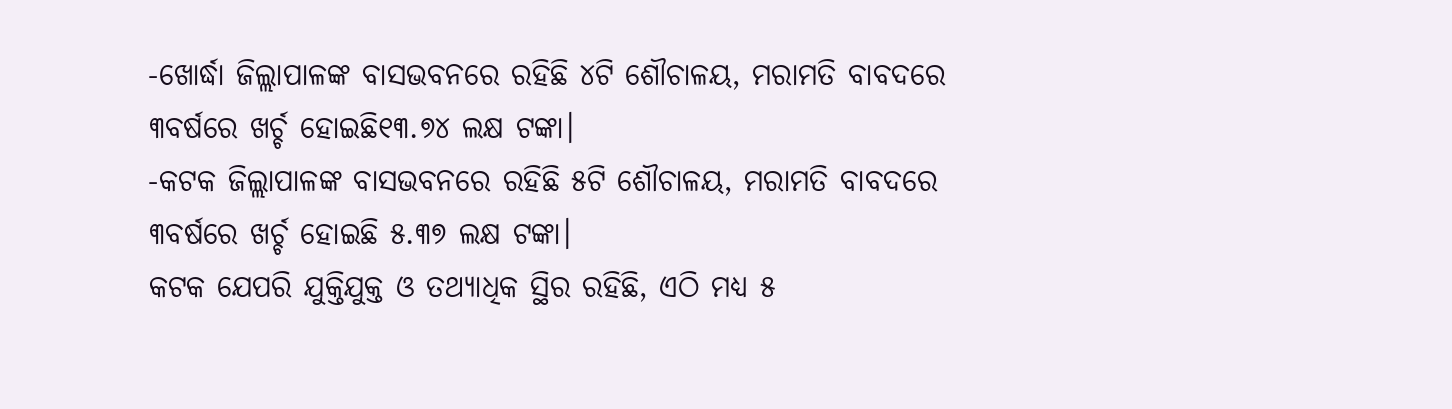-ଖୋର୍ଦ୍ଧା ଜିଲ୍ଲାପାଳଙ୍କ ବାସଭବନରେ ରହିଛି ୪ଟି ଶୌଚାଳୟ, ମରାମତି ବାବଦରେ ୩ବର୍ଷରେ ଖର୍ଚ୍ଚ ହୋଇଛି୧୩.୭୪ ଲକ୍ଷ ଟଙ୍କା।
-କଟକ ଜିଲ୍ଲାପାଳଙ୍କ ବାସଭବନରେ ରହିଛି ୫ଟି ଶୌଚାଳୟ, ମରାମତି ବାବଦରେ ୩ବର୍ଷରେ ଖର୍ଚ୍ଚ ହୋଇଛି ୫.୩୭ ଲକ୍ଷ ଟଙ୍କା।
କଟକ ଯେପରି ଯୁକ୍ତିଯୁକ୍ତ ଓ ତଥ୍ୟାଧିକ ସ୍ଥିର ରହିଛି, ଏଠି ମଧ୍ୟ ୫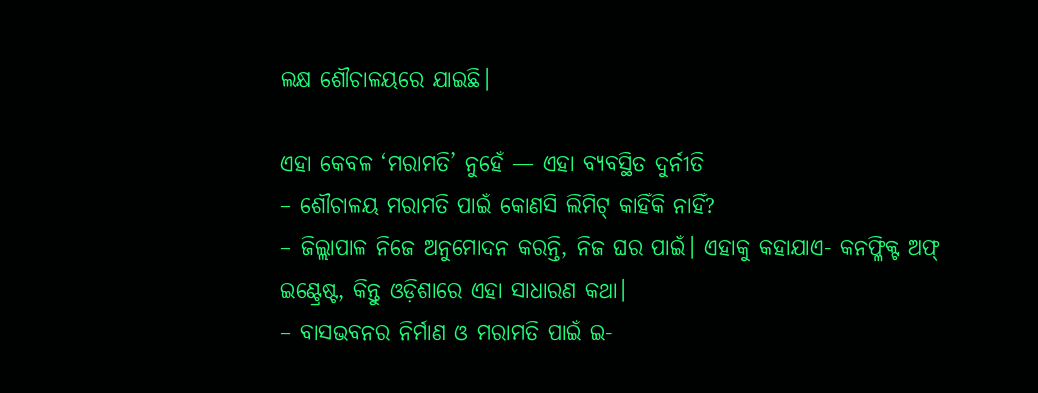ଲକ୍ଷ ଶୌଚାଳୟରେ ଯାଇଛି।

ଏହା କେବଳ ‘ମରାମତି’ ନୁହେଁ — ଏହା ବ୍ୟବସ୍ଥିତ ଦୁର୍ନୀତି
– ଶୌଚାଳୟ ମରାମତି ପାଇଁ କୋଣସି ଲିମିଟ୍ କାହିଁକି ନାହିଁ?
– ଜିଲ୍ଲାପାଳ ନିଜେ ଅନୁମୋଦନ କରନ୍ତି, ନିଜ ଘର ପାଇଁ। ଏହାକୁ କହାଯାଏ- କନଫ୍ଳିକ୍ଟ ଅଫ୍ ଇଣ୍ଟ୍ରେଷ୍ଟ, କିନ୍ତୁ ଓଡ଼ିଶାରେ ଏହା ସାଧାରଣ କଥା।
– ବାସଭବନର ନିର୍ମାଣ ଓ ମରାମତି ପାଇଁ ଇ-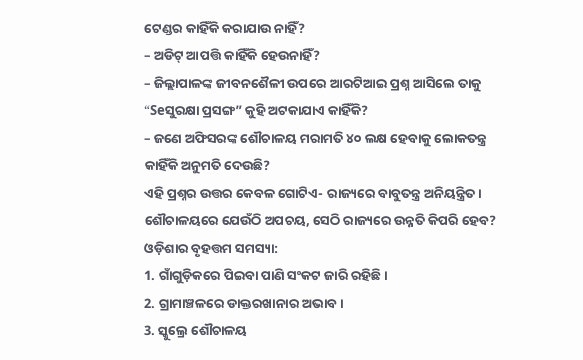ଟେଣ୍ଡର କାହିଁକି କରାଯାଉ ନାହିଁ?
– ଅଡିଟ୍ ଆପତ୍ତି କାହିଁକି ହେଉନାହିଁ?
– ଜିଲ୍ଲାପାଳଙ୍କ ଜୀବନଶୈଳୀ ଉପରେ ଆରଟିଆଇ ପ୍ରଶ୍ନ ଆସିଲେ ତାକୁ “Seସୁରକ୍ଷା ପ୍ରସଙ୍ଗ” କୁହି ଅଟକାଯାଏ କାହିଁକି?
– ଜଣେ ଅଫିସରଙ୍କ ଶୌଚାଳୟ ମରାମତି ୪୦ ଲକ୍ଷ ହେବାକୁ ଲୋକତନ୍ତ୍ର କାହିଁକି ଅନୁମତି ଦେଉଛି?
ଏହି ପ୍ରଶ୍ନର ଉତ୍ତର କେବଳ ଗୋଟିଏ- ରାଜ୍ୟରେ ବାବୁତନ୍ତ୍ର ଅନିୟନ୍ତ୍ରିତ।
ଶୌଚାଳୟରେ ଯେଉଁଠି ଅପଚୟ, ସେଠି ରାଜ୍ୟରେ ଉନ୍ନତି କିପରି ହେବ?
ଓଡ଼ିଶାର ବୃହତ୍ତମ ସମସ୍ୟା:
1. ଗାଁଗୁଡ଼ିକରେ ପିଇବା ପାଣି ସଂକଟ ଜାରି ରହିଛି।
2. ଗ୍ରାମାଞ୍ଚଳରେ ଡାକ୍ତରଖାନାର ଅଭାବ।
3. ସ୍କୁଲ୍ରେ ଶୌଚାଳୟ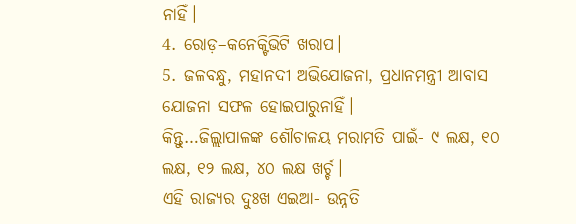ନାହିଁ।
4. ରୋଡ଼–କନେକ୍ଟିଭିଟି ଖରାପ।
5. ଜଳବନ୍ଧୁ, ମହାନଦୀ ଅଭିଯୋଜନା, ପ୍ରଧାନମନ୍ତ୍ରୀ ଆବାସ ଯୋଜନା ସଫଳ ହୋଇପାରୁନାହିଁ।
କିନ୍ତୁ…ଜିଲ୍ଲାପାଳଙ୍କ ଶୌଚାଳୟ ମରାମତି ପାଇଁ- ୯ ଲକ୍ଷ, ୧୦ ଲକ୍ଷ, ୧୨ ଲକ୍ଷ, ୪୦ ଲକ୍ଷ ଖର୍ଚ୍ଚ।
ଏହି ରାଜ୍ୟର ଦୁଃଖ ଏଇଆ- ଉନ୍ନତି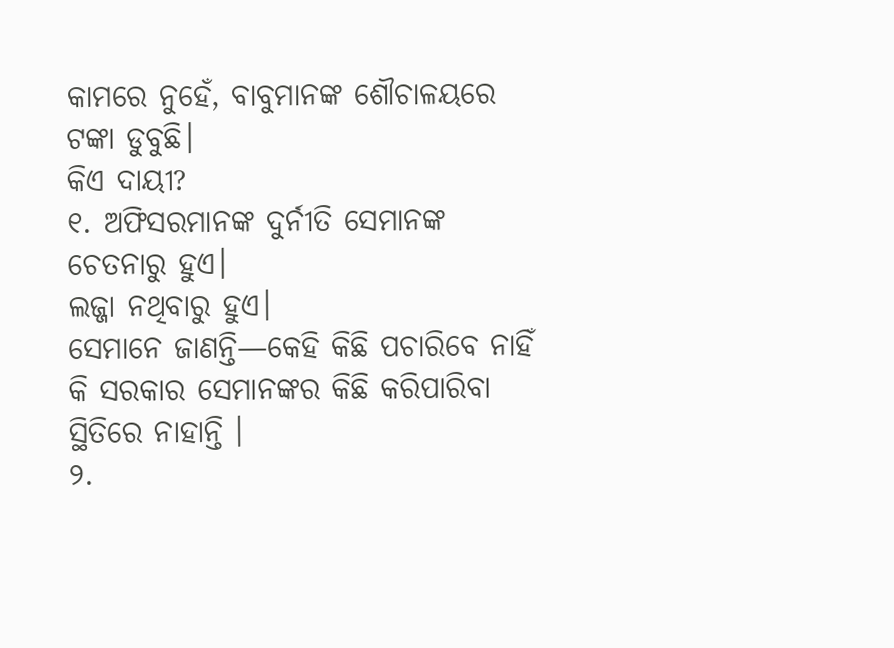କାମରେ ନୁହେଁ, ବାବୁମାନଙ୍କ ଶୌଚାଳୟରେ ଟଙ୍କା ଡୁବୁଛି।
କିଏ ଦାୟୀ?
୧. ଅଫିସରମାନଙ୍କ ଦୁର୍ନୀତି ସେମାନଙ୍କ ଚେତନାରୁ ହୁଏ।
ଲଜ୍ଜା ନଥିବାରୁ ହୁଏ।
ସେମାନେ ଜାଣନ୍ତି—କେହି କିଛି ପଚାରିବେ ନାହିଁ କି ସରକାର ସେମାନଙ୍କର କିଛି କରିପାରିବା ସ୍ଥିତିରେ ନାହାନ୍ତି ।
୨.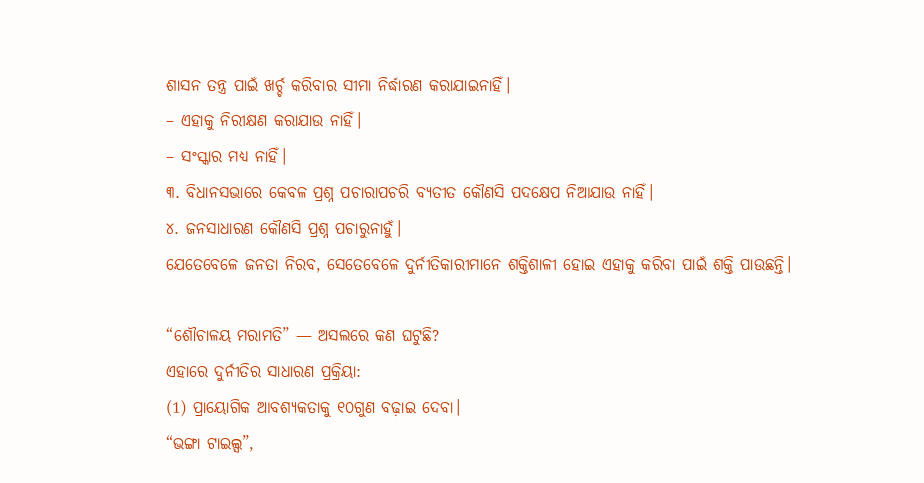ଶାସନ ତନ୍ତ୍ର ପାଇଁ ଖର୍ଚ୍ଚ କରିବାର ସୀମା ନିର୍ଦ୍ଧାରଣ କରାଯାଇନାହିଁ।
– ଏହାକୁ ନିରୀକ୍ଷଣ କରାଯାଉ ନାହିଁ।
– ସଂସ୍କାର ମଧ୍ୟ ନାହିଁ।
୩. ବିଧାନସଭାରେ କେବଳ ପ୍ରଶ୍ନ ପଚାରାପଚରି ବ୍ୟତୀତ କୌଣସି ପଦକ୍ଷେପ ନିଆଯାଉ ନାହିଁ।
୪. ଜନସାଧାରଣ କୌଣସି ପ୍ରଶ୍ନ ପଚାରୁନାହୁଁ।
ଯେତେବେଳେ ଜନତା ନିରବ, ସେତେବେଳେ ଦୁର୍ନୀତିକାରୀମାନେ ଶକ୍ତିଶାଳୀ ହୋଇ ଏହାକୁ କରିବା ପାଇଁ ଶକ୍ତି ପାଉଛନ୍ତି।

“ଶୌଚାଳୟ ମରାମତି” — ଅସଲରେ କଣ ଘଟୁଛି?
ଏହାରେ ଦୁର୍ନୀତିର ସାଧାରଣ ପ୍ରକ୍ରିୟା:
(1) ପ୍ରାୟୋଗିକ ଆବଶ୍ୟକତାକୁ ୧୦ଗୁଣ ବଢ଼ାଇ ଦେବା।
“ଭଙ୍ଗା ଟାଇଲ୍ସ”,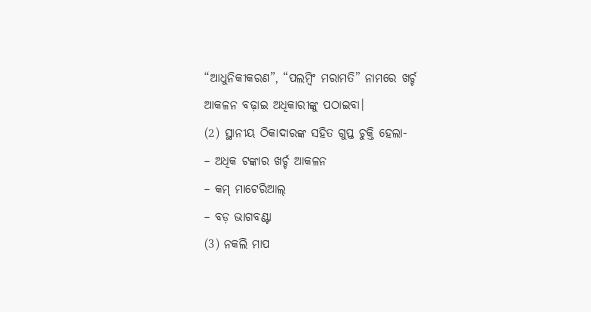“ଆଧୁନିକୀକରଣ”, “ପଲମ୍ବିଂ ମରାମତି” ନାମରେ ଖର୍ଚ୍ଚ ଆକଳନ ବଢ଼ାଇ ଅଧିକାରୀଙ୍କୁ ପଠାଇବା।
(2) ସ୍ଥାନୀୟ ଠିକାଦାରଙ୍କ ସହିତ ଗୁପ୍ତ ଚୁକ୍ତି ହେଲା-
– ଅଧିକ ଟଙ୍କାର ଖର୍ଚ୍ଚ ଆକଳନ
– କମ୍ ମାଟେରିଆଲ୍
– ବଡ଼ ଭାଗବଣ୍ଟା
(3) ନକଲି ମାପ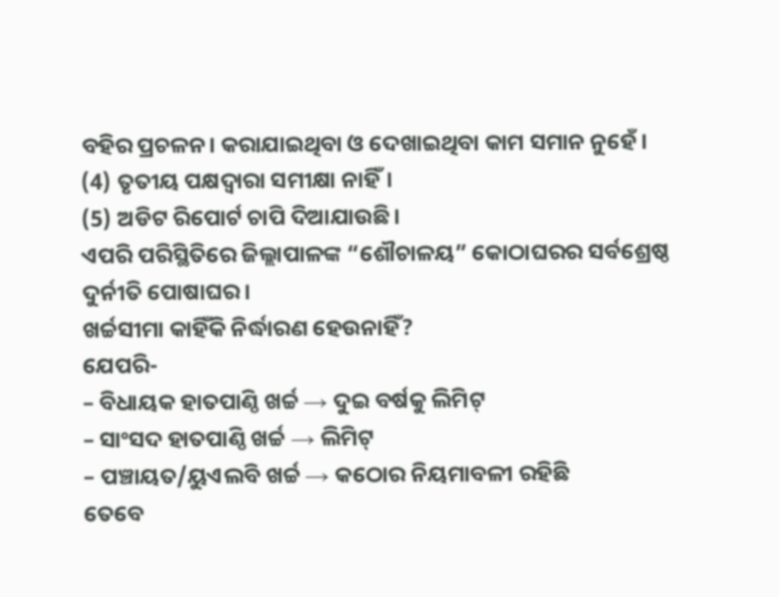ବହିର ପ୍ରଚଳନ। କରାଯାଇଥିବା ଓ ଦେଖାଇଥିବା କାମ ସମାନ ନୁହେଁ।
(4) ତୃତୀୟ ପକ୍ଷଦ୍ୱାରା ସମୀକ୍ଷା ନାହିଁ।
(5) ଅଡିଟ ରିପୋର୍ଟ ଚାପି ଦିଆଯାଉଛି।
ଏପରି ପରିସ୍ଥିତିରେ ଜିଲ୍ଲାପାଳଙ୍କ “ଶୌଚାଳୟ” କୋଠାଘରର ସର୍ବଶ୍ରେଷ୍ଠ ଦୁର୍ନୀତି ପୋଷାଘର।
ଖର୍ଚ୍ଚସୀମା କାହିଁକି ନିର୍ଦ୍ଧାରଣ ହେଉନାହିଁ?
ଯେପରି-
– ବିଧାୟକ ହାତପାଣ୍ଠି ଖର୍ଚ୍ଚ → ଦୁଇ ବର୍ଷକୁ ଲିମିଟ୍
– ସାଂସଦ ହାତପାଣ୍ଠି ଖର୍ଚ୍ଚ → ଲିମିଟ୍
– ପଞ୍ଚାୟତ/ୟୁଏଲବି ଖର୍ଚ୍ଚ → କଠୋର ନିୟମାବଳୀ ରହିଛି
ତେବେ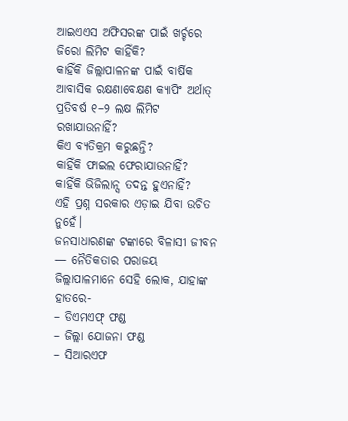ଆଇଏଏସ ଅଫିସରଙ୍କ ପାଇଁ ଖର୍ଚ୍ଚରେ ଜିରୋ ଲିମିଟ କାହିଁକି?
କାହିଁକି ଜିଲ୍ଲାପାଳନଙ୍କ ପାଇଁ ବାର୍ଷିକ ଆବାସିକ ରକ୍ଷଣାବେକ୍ଷଣ କ୍ୟାପିଂ ଅର୍ଥାତ୍ ପ୍ରତିବର୍ଷ ୧–୨ ଲକ୍ଷ ଲିମିଟ ରଖାଯାଉନାହିଁ?
କିଏ ବ୍ୟତିକ୍ରମ କରୁଛନ୍ତି?
କାହିଁକି ଫାଇଲ ଫେରାଯାଉନାହିଁ?
କାହିଁକି ଭିଜିଲାନ୍ସ ତଦନ୍ତ ହୁଏନାହିଁ?
ଏହି ପ୍ରଶ୍ନ ସରକାର ଏଡ଼ାଇ ଯିବା ଉଚିତ ନୁହେଁ।
ଜନସାଧାରଣଙ୍କ ଟଙ୍କାରେ ବିଳାସୀ ଜୀବନ — ନୈତିକତାର ପରାଜୟ
ଜିଲ୍ଲାପାଳମାନେ ସେହି ଲୋକ, ଯାହାଙ୍କ ହାତରେ-
– ଡିଏମଏଫ୍ ଫଣ୍ଡ
– ଜିଲ୍ଲା ଯୋଜନା ଫଣ୍ଡ
– ସିଆରଏଫ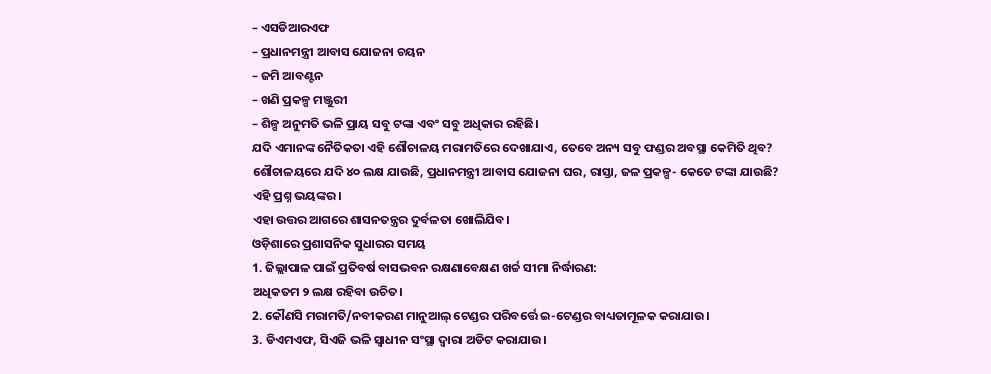– ଏସଡିଆରଏଫ
– ପ୍ରଧାନମନ୍ତ୍ରୀ ଆବାସ ଯୋଜନା ଚୟନ
– ଜମି ଆବଣ୍ଟନ
– ଖଣି ପ୍ରକଳ୍ପ ମଞ୍ଜୁରୀ
– ଶିଳ୍ପ ଅନୁମତି ଭଳି ପ୍ରାୟ ସବୁ ଟଙ୍କା ଏବଂ ସବୁ ଅଧିକାର ରହିଛି।
ଯଦି ଏମାନଙ୍କ ନୈତିକତା ଏହି ଶୌଚାଳୟ ମରାମତିରେ ଦେଖାଯାଏ, ତେବେ ଅନ୍ୟ ସବୁ ଫଣ୍ଡର ଅବସ୍ଥା କେମିତି ଥିବ?
ଶୌଚାଳୟରେ ଯଦି ୪୦ ଲକ୍ଷ ଯାଉଛି, ପ୍ରଧାନମନ୍ତ୍ରୀ ଆବାସ ଯୋଜନା ଘର, ରାସ୍ତା, ଜଳ ପ୍ରକଳ୍ପ- କେତେ ଟଙ୍କା ଯାଉଛି?
ଏହି ପ୍ରଶ୍ନ ଭୟଙ୍କର।
ଏହା ଉତ୍ତର ଆଗରେ ଶାସନତନ୍ତ୍ରର ଦୁର୍ବଳତା ଖୋଲିଯିବ।
ଓଡ଼ିଶାରେ ପ୍ରଶାସନିକ ସୁଧାରର ସମୟ
1. ଜିଲ୍ଲାପାଳ ପାଇଁ ପ୍ରତିବର୍ଷ ବାସଭବନ ରକ୍ଷଣାବେକ୍ଷଣ ଖର୍ଚ୍ଚ ସୀମା ନିର୍ଦ୍ଧାରଣ:
ଅଧିକତମ ୨ ଲକ୍ଷ ରହିବା ଉଚିତ।
2. କୌଣସି ମରାମତି/ନବୀକରଣ ମାନୁଆଲ୍ ଟେଣ୍ଡର ପରିବର୍ତ୍ତେ ଇ-ଟେଣ୍ଡର ବାଧ୍ୟତାମୂଳକ କରାଯାଉ।
3. ଡିଏମଏଫ, ସିଏଜି ଭଳି ସ୍ୱାଧୀନ ସଂସ୍ଥା ଦ୍ୱାରା ଅଡିଟ କରାଯାଉ।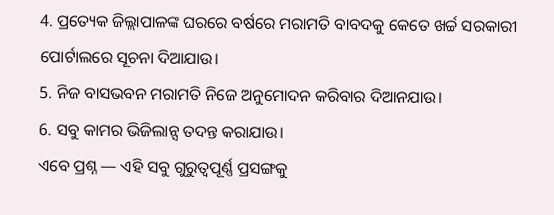4. ପ୍ରତ୍ୟେକ ଜିଲ୍ଲାପାଳଙ୍କ ଘରରେ ବର୍ଷରେ ମରାମତି ବାବଦକୁ କେତେ ଖର୍ଚ୍ଚ ସରକାରୀ ପୋର୍ଟାଲରେ ସୂଚନା ଦିଆଯାଉ।
5. ନିଜ ବାସଭବନ ମରାମତି ନିଜେ ଅନୁମୋଦନ କରିବାର ଦିଆନଯାଉ।
6. ସବୁ କାମର ଭିଜିଲାନ୍ସ ତଦନ୍ତ କରାଯାଉ।
ଏବେ ପ୍ରଶ୍ନ — ଏହି ସବୁ ଗୁରୁତ୍ୱପୂର୍ଣ୍ଣ ପ୍ରସଙ୍ଗକୁ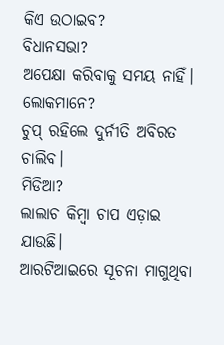କିଏ ଉଠାଇବ?
ବିଧାନସଭା?
ଅପେକ୍ଷା କରିବାକୁ ସମୟ ନାହିଁ।
ଲୋକମାନେ?
ଚୁପ୍ ରହିଲେ ଦୁର୍ନୀତି ଅବିରତ ଚାଲିବ।
ମିଡିଆ?
ଲାଲାଚ କିମ୍ବା ଚାପ ଏଡ଼ାଇ ଯାଉଛି।
ଆରଟିଆଇରେ ସୂଚନା ମାଗୁଥିବା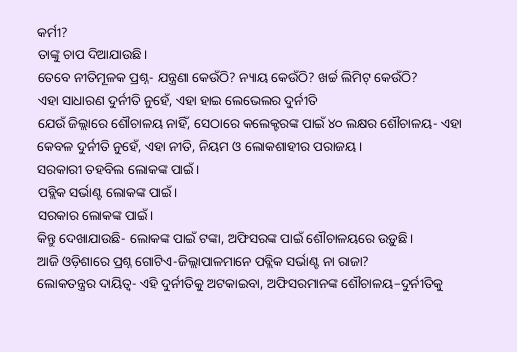କର୍ମୀ?
ତାଙ୍କୁ ଚାପ ଦିଆଯାଉଛି।
ତେବେ ନୀତିମୂଳକ ପ୍ରଶ୍ନ- ଯନ୍ତ୍ରଣା କେଉଁଠି? ନ୍ୟାୟ କେଉଁଠି? ଖର୍ଚ୍ଚ ଲିମିଟ୍ କେଉଁଠି?
ଏହା ସାଧାରଣ ଦୁର୍ନୀତି ନୁହେଁ, ଏହା ହାଇ ଲେଭେଲର ଦୁର୍ନୀତି
ଯେଉଁ ଜିଲ୍ଲାରେ ଶୌଚାଳୟ ନାହିଁ, ସେଠାରେ କଲେକ୍ଟରଙ୍କ ପାଇଁ ୪୦ ଲକ୍ଷର ଶୌଚାଳୟ- ଏହା କେବଳ ଦୁର୍ନୀତି ନୁହେଁ, ଏହା ନୀତି, ନିୟମ ଓ ଲୋକଶାହୀର ପରାଜୟ।
ସରକାରୀ ତହବିଲ ଲୋକଙ୍କ ପାଇଁ।
ପବ୍ଲିକ ସର୍ଭାଣ୍ଟ ଲୋକଙ୍କ ପାଇଁ।
ସରକାର ଲୋକଙ୍କ ପାଇଁ।
କିନ୍ତୁ ଦେଖାଯାଉଛି- ଲୋକଙ୍କ ପାଇଁ ଟଙ୍କା, ଅଫିସରଙ୍କ ପାଇଁ ଶୌଚାଳୟରେ ଉଡ଼ୁଛି।
ଆଜି ଓଡ଼ିଶାରେ ପ୍ରଶ୍ନ ଗୋଟିଏ-ଜିଲ୍ଲାପାଳମାନେ ପବ୍ଲିକ ସର୍ଭାଣ୍ଟ ନା ରାଜା?
ଲୋକତନ୍ତ୍ରର ଦାୟିତ୍ୱ- ଏହି ଦୁର୍ନୀତିକୁ ଅଟକାଇବା, ଅଫିସରମାନଙ୍କ ଶୌଚାଳୟ–ଦୁର୍ନୀତିକୁ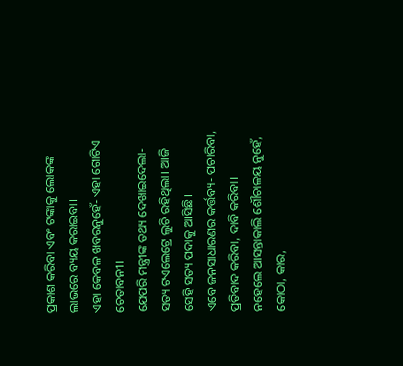ପ୍ରକାଶ କରିବା ଏବଂ ଟଙ୍କାକୁ ଲୋକଙ୍କ ଲାଭରେ ବ୍ୟୟ କରାଇବା।
ଏହା କେବଳ ଖବରନୁହେଁ- ଏହା ଗୋଟିଏ ଚେତାବନୀ।
ଯେପରି ମନ୍ତ୍ରୀଙ୍କ ତଥ୍ୟ ଦେଖାଇଦେଲା- ସତ୍ୟ ଟଏଲେଟ୍ରେ ଲୁଚି ରହିଥିଲା। ଆଜି ସେହି ସତ୍ୟ ପଦାକୁ ଆସିଛି।
ଏବେ ଜନସାଧାରଣର କର୍ତ୍ତବ୍ୟ- ପଚାରିବା, ପ୍ରତିବାଦ କରିବା, ଦାବି କରିବା।
ନହେଲେ ଆସନ୍ତାକାଲି ଶୌଚାଳୟ ନୁହେଁ, କୋଠା, କାର,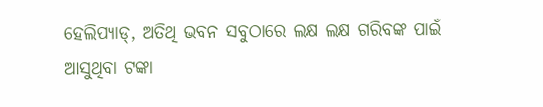ହେଲିପ୍ୟାଡ୍, ଅତିଥି ଭବନ ସବୁଠାରେ ଲକ୍ଷ ଲକ୍ଷ ଗରିବଙ୍କ ପାଇଁ ଆସୁଥିବା ଟଙ୍କା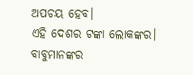ଅପଚୟ ହେବ।
ଏହି ଦେଶର ଟଙ୍କା ଲୋକଙ୍କର। ବାବୁମାନଙ୍କର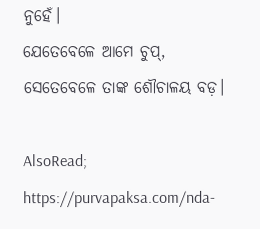ନୁହେଁ।
ଯେତେବେଳେ ଆମେ ଚୁପ୍, ସେତେବେଳେ ତାଙ୍କ ଶୌଚାଳୟ ବଡ଼।

AlsoRead; https://purvapaksa.com/nda-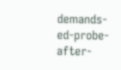demands-ed-probe-after-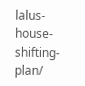lalus-house-shifting-plan/